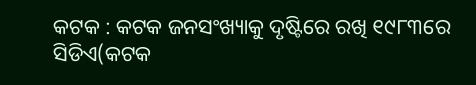କଟକ : କଟକ ଜନସଂଖ୍ୟାକୁ ଦୃଷ୍ଟିରେ ରଖି ୧୯୮୩ରେ ସିଡିଏ(କଟକ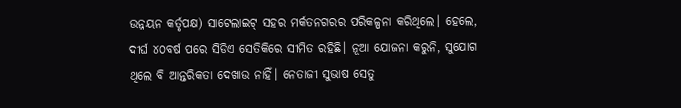ଉନ୍ନୟନ କର୍ତୃପକ୍ଷ) ସାଟେଲାଇଟ୍ ସହର ମର୍କତନଗରର ପରିକଳ୍ପନା କରିଥିଲେ। ହେଲେ, ଦୀର୍ଘ ୪୦ବର୍ଷ ପରେ ସିଡିଏ ସେତିକିରେ ସୀମିତ ରହିଛି। ନୂଆ ଯୋଜନା କରୁନି, ସୁଯୋଗ ଥିଲେ ବି ଆନ୍ତରିକତା ଦେଖାଉ ନାହିଁ। ନେତାଜୀ ସୁଭାଷ ସେତୁ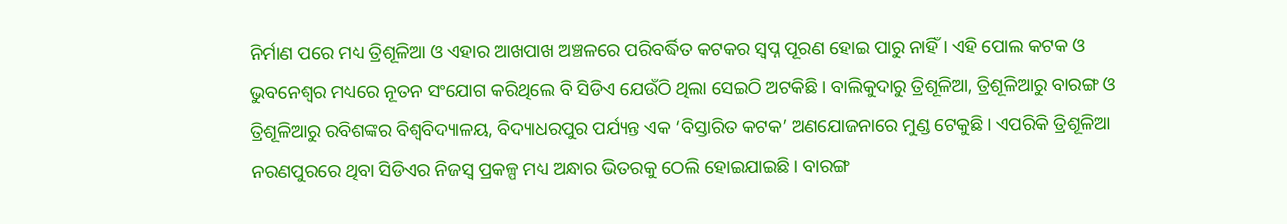ନିର୍ମାଣ ପରେ ମଧ୍ୟ ତ୍ରିଶୂଳିଆ ଓ ଏହାର ଆଖପାଖ ଅଞ୍ଚଳରେ ପରିବର୍ଦ୍ଧିତ କଟକର ସ୍ବପ୍ନ ପୂରଣ ହୋଇ ପାରୁ ନାହିଁ। ଏହି ପୋଲ କଟକ ଓ ଭୁବନେଶ୍ବର ମଧ୍ୟରେ ନୂତନ ସଂଯୋଗ କରିଥିଲେ ବି ସିଡିଏ ଯେଉଁଠି ଥିଲା ସେଇଠି ଅଟକିଛି। ବାଲିକୁଦାରୁ ତ୍ରିଶୂଳିଆ, ତ୍ରିଶୂଳିଆରୁ ବାରଙ୍ଗ ଓ ତ୍ରିଶୂଳିଆରୁ ରବିଶଙ୍କର ବିଶ୍ବବିଦ୍ୟାଳୟ, ବିଦ୍ୟାଧରପୁର ପର୍ଯ୍ୟନ୍ତ ଏକ ‘ବିସ୍ତାରିତ କଟକ’ ଅଣଯୋଜନାରେ ମୁଣ୍ଡ ଟେକୁଛି। ଏପରିକି ତ୍ରିଶୂଳିଆ ନରଣପୁରରେ ଥିବା ସିଡିଏର ନିଜସ୍ବ ପ୍ରକଳ୍ପ ମଧ୍ୟ ଅନ୍ଧାର ଭିତରକୁ ଠେଲି ହୋଇଯାଇଛି। ବାରଙ୍ଗ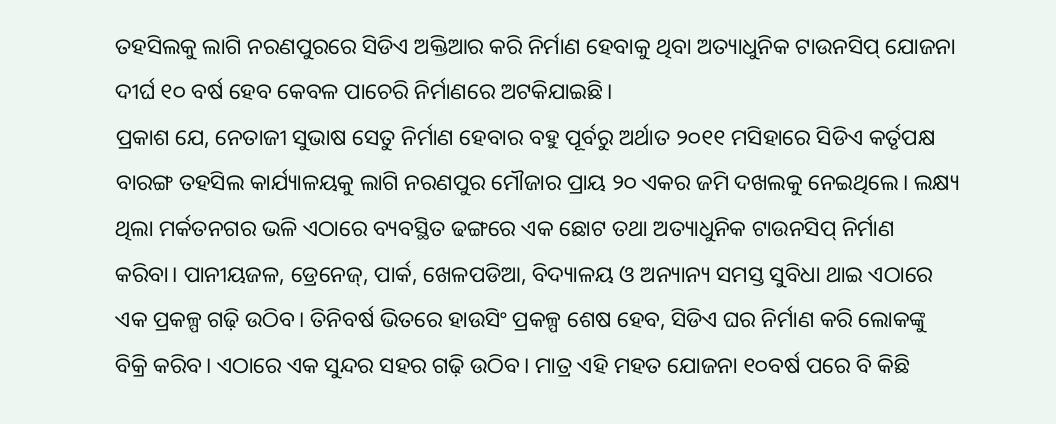ତହସିଲକୁ ଲାଗି ନରଣପୁରରେ ସିଡିଏ ଅକ୍ତିଆର କରି ନିର୍ମାଣ ହେବାକୁ ଥିବା ଅତ୍ୟାଧୁନିକ ଟାଉନସିପ୍ ଯୋଜନା ଦୀର୍ଘ ୧୦ ବର୍ଷ ହେବ କେବଳ ପାଚେରି ନିର୍ମାଣରେ ଅଟକିଯାଇଛି।
ପ୍ରକାଶ ଯେ, ନେତାଜୀ ସୁଭାଷ ସେତୁ ନିର୍ମାଣ ହେବାର ବହୁ ପୂର୍ବରୁ ଅର୍ଥାତ ୨୦୧୧ ମସିହାରେ ସିଡିଏ କର୍ତୃପକ୍ଷ ବାରଙ୍ଗ ତହସିଲ କାର୍ଯ୍ୟାଳୟକୁ ଲାଗି ନରଣପୁର ମୌଜାର ପ୍ରାୟ ୨୦ ଏକର ଜମି ଦଖଲକୁ ନେଇଥିଲେ। ଲକ୍ଷ୍ୟ ଥିଲା ମର୍କତନଗର ଭଳି ଏଠାରେ ବ୍ୟବସ୍ଥିତ ଢଙ୍ଗରେ ଏକ ଛୋଟ ତଥା ଅତ୍ୟାଧୁନିକ ଟାଉନସିପ୍ ନିର୍ମାଣ କରିବା। ପାନୀୟଜଳ, ଡ୍ରେନେଜ୍, ପାର୍କ, ଖେଳପଡିଆ, ବିଦ୍ୟାଳୟ ଓ ଅନ୍ୟାନ୍ୟ ସମସ୍ତ ସୁବିଧା ଥାଇ ଏଠାରେ ଏକ ପ୍ରକଳ୍ପ ଗଢ଼ି ଉଠିବ। ତିନିବର୍ଷ ଭିତରେ ହାଉସିଂ ପ୍ରକଳ୍ପ ଶେଷ ହେବ, ସିଡିଏ ଘର ନିର୍ମାଣ କରି ଲୋକଙ୍କୁ ବିକ୍ରି କରିବ। ଏଠାରେ ଏକ ସୁନ୍ଦର ସହର ଗଢ଼ି ଉଠିବ। ମାତ୍ର ଏହି ମହତ ଯୋଜନା ୧୦ବର୍ଷ ପରେ ବି କିଛି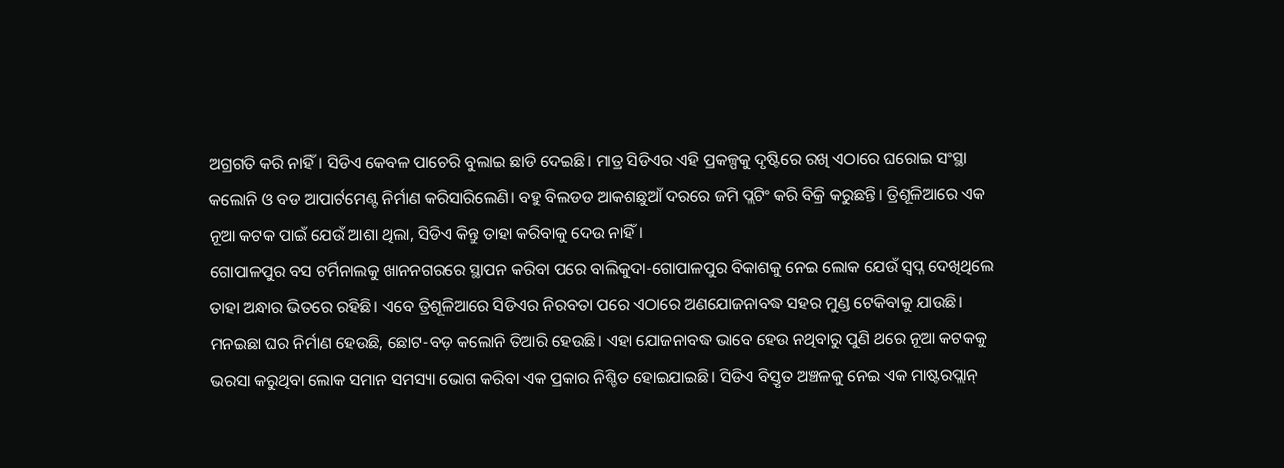ଅଗ୍ରଗତି କରି ନାହିଁ। ସିଡିଏ କେବଳ ପାଚେରି ବୁଲାଇ ଛାଡି ଦେଇଛି। ମାତ୍ର ସିଡିଏର ଏହି ପ୍ରକଳ୍ପକୁ ଦୃଷ୍ଟିରେ ରଖି ଏଠାରେ ଘରୋଇ ସଂସ୍ଥା କଲୋନି ଓ ବଡ ଆପାର୍ଟମେଣ୍ଟ ନିର୍ମାଣ କରିସାରିଲେଣି। ବହୁ ବିଲଡଡ ଆକଶଛୁଆଁ ଦରରେ ଜମି ପ୍ଲଟିଂ କରି ବିକ୍ରି କରୁଛନ୍ତି। ତ୍ରିଶୂଳିଆରେ ଏକ ନୂଆ କଟକ ପାଇଁ ଯେଉଁ ଆଶା ଥିଲା, ସିଡିଏ କିନ୍ତୁ ତାହା କରିବାକୁ ଦେଉ ନାହିଁ।
ଗୋପାଳପୁର ବସ ଟର୍ମିନାଲକୁ ଖାନନଗରରେ ସ୍ଥାପନ କରିବା ପରେ ବାଲିକୁଦା-ଗୋପାଳପୁର ବିକାଶକୁ ନେଇ ଲୋକ ଯେଉଁ ସ୍ବପ୍ନ ଦେଖିଥିଲେ ତାହା ଅନ୍ଧାର ଭିତରେ ରହିଛି। ଏବେ ତ୍ରିଶୂଳିଆରେ ସିଡିଏର ନିରବତା ପରେ ଏଠାରେ ଅଣଯୋଜନାବଦ୍ଧ ସହର ମୁଣ୍ଡ ଟେକିବାକୁ ଯାଉଛି। ମନଇଛା ଘର ନିର୍ମାଣ ହେଉଛି, ଛୋଟ-ବଡ଼ କଲୋନି ତିଆରି ହେଉଛି। ଏହା ଯୋଜନାବଦ୍ଧ ଭାବେ ହେଉ ନଥିବାରୁ ପୁଣି ଥରେ ନୂଆ କଟକକୁ ଭରସା କରୁଥିବା ଲୋକ ସମାନ ସମସ୍ୟା ଭୋଗ କରିବା ଏକ ପ୍ରକାର ନିଶ୍ଚିତ ହୋଇଯାଇଛି। ସିଡିଏ ବିସ୍ତୃତ ଅଞ୍ଚଳକୁ ନେଇ ଏକ ମାଷ୍ଟରପ୍ଲାନ୍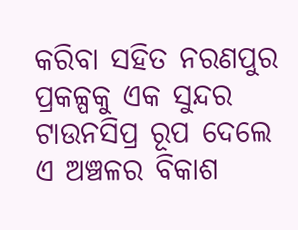କରିବା ସହିତ ନରଣପୁର ପ୍ରକଳ୍ପକୁ ଏକ ସୁନ୍ଦର ଟାଉନସିପ୍ର ରୂପ ଦେଲେ ଏ ଅଞ୍ଚଳର ବିକାଶ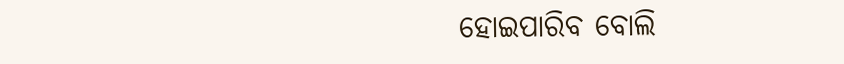ହୋଇପାରିବ ବୋଲି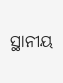ସ୍ଥାନୀୟ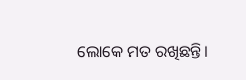ଲୋକେ ମତ ରଖିଛନ୍ତି।